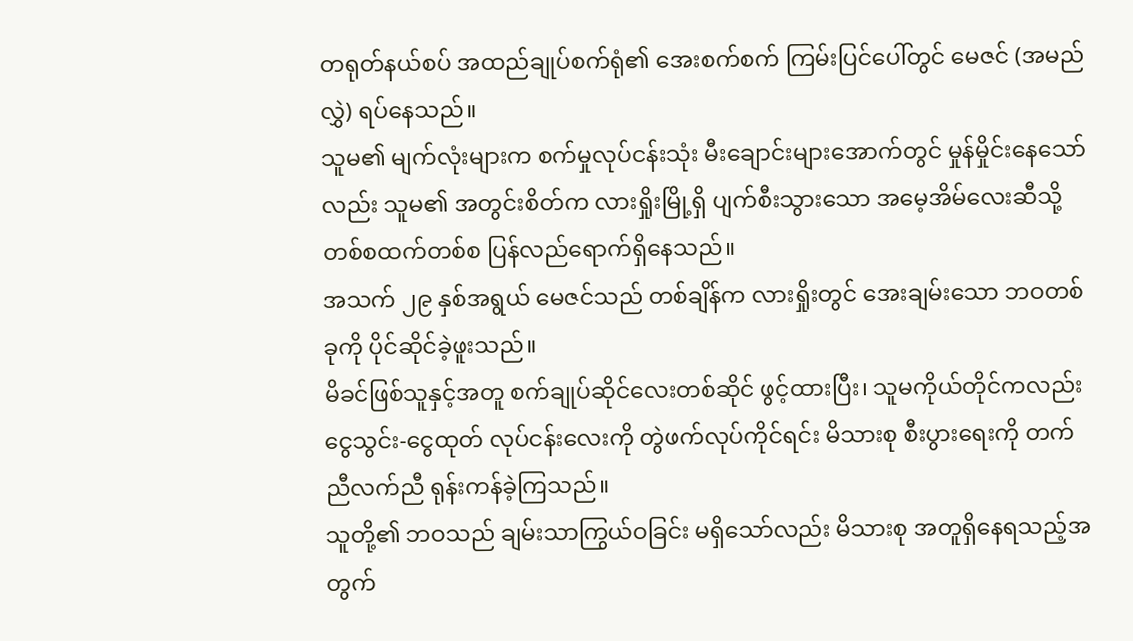တရုတ်နယ်စပ် အထည်ချုပ်စက်ရုံ၏ အေးစက်စက် ကြမ်းပြင်ပေါ်တွင် မေဇင် (အမည်လွှဲ) ရပ်နေသည်။
သူမ၏ မျက်လုံးများက စက်မှုလုပ်ငန်းသုံး မီးချောင်းများအောက်တွင် မှုန်မှိုင်းနေသော်လည်း သူမ၏ အတွင်းစိတ်က လားရှိုးမြို့ရှိ ပျက်စီးသွားသော အမေ့အိမ်လေးဆီသို့ တစ်စထက်တစ်စ ပြန်လည်ရောက်ရှိနေသည်။
အသက် ၂၉ နှစ်အရွယ် မေဇင်သည် တစ်ချိန်က လားရှိုးတွင် အေးချမ်းသော ဘဝတစ်ခုကို ပိုင်ဆိုင်ခဲ့ဖူးသည်။
မိခင်ဖြစ်သူနှင့်အတူ စက်ချုပ်ဆိုင်လေးတစ်ဆိုင် ဖွင့်ထားပြီး၊ သူမကိုယ်တိုင်ကလည်း ငွေသွင်း-ငွေထုတ် လုပ်ငန်းလေးကို တွဲဖက်လုပ်ကိုင်ရင်း မိသားစု စီးပွားရေးကို တက်ညီလက်ညီ ရုန်းကန်ခဲ့ကြသည်။
သူတို့၏ ဘဝသည် ချမ်းသာကြွယ်ဝခြင်း မရှိသော်လည်း မိသားစု အတူရှိနေရသည့်အတွက်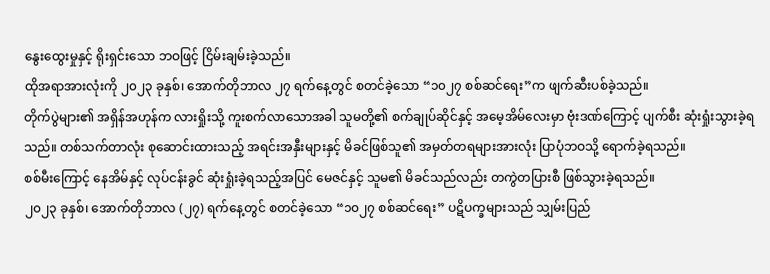နွေးထွေးမှုနှင့် ရိုးရှင်းသော ဘဝဖြင့် ငြိမ်းချမ်းခဲ့သည်။
ထိုအရာအားလုံးကို ၂၀၂၃ ခုနှစ်၊ အောက်တိုဘာလ ၂၇ ရက်နေ့တွင် စတင်ခဲ့သော “၁၀၂၇ စစ်ဆင်ရေး”က ဖျက်ဆီးပစ်ခဲ့သည်။
တိုက်ပွဲများ၏ အရှိန်အဟုန်က လားရှိုးသို့ ကူးစက်လာသောအခါ သူမတို့၏ စက်ချုပ်ဆိုင်နှင့် အမေ့အိမ်လေးမှာ ဗုံးဒဏ်ကြောင့် ပျက်စီး ဆုံးရှုံးသွားခဲ့ရသည်။ တစ်သက်တာလုံး စုဆောင်းထားသည့် အရင်းအနှီးများနှင့် မိခင်ဖြစ်သူ၏ အမှတ်တရများအားလုံး ပြာပုံဘဝသို့ ရောက်ခဲ့ရသည်။
စစ်မီးကြောင့် နေအိမ်နှင့် လုပ်ငန်းခွင် ဆုံးရှုံးခဲ့ရသည့်အပြင် မေဇင်နှင့် သူမ၏ မိခင်သည်လည်း တကွဲတပြားစီ ဖြစ်သွားခဲ့ရသည်။
၂၀၂၃ ခုနှစ်၊ အောက်တိုဘာလ (၂၇) ရက်နေ့တွင် စတင်ခဲ့သော “၁၀၂၇ စစ်ဆင်ရေး” ပဋိပက္ခများသည် သျှမ်းပြည်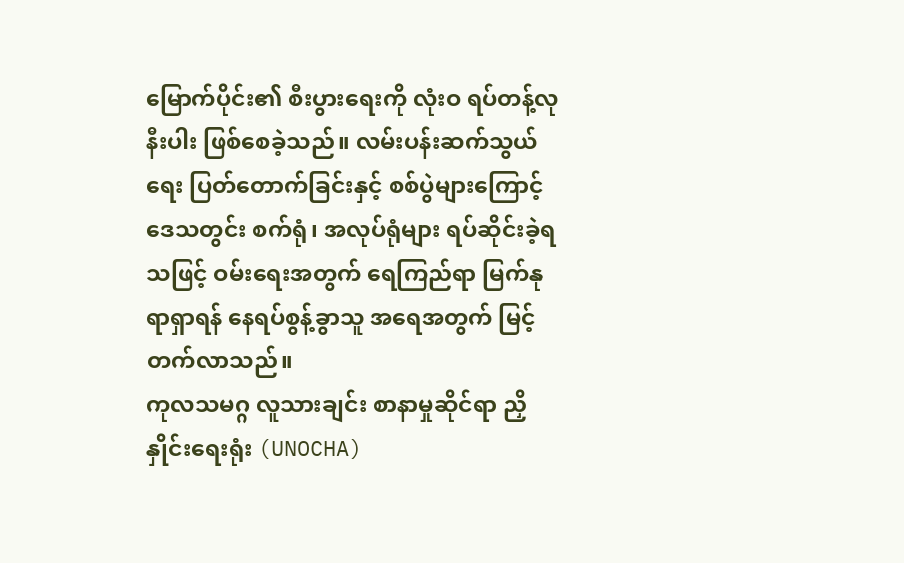မြောက်ပိုင်း၏ စီးပွားရေးကို လုံးဝ ရပ်တန့်လုနီးပါး ဖြစ်စေခဲ့သည်။ လမ်းပန်းဆက်သွယ်ရေး ပြတ်တောက်ခြင်းနှင့် စစ်ပွဲများကြောင့် ဒေသတွင်း စက်ရုံ၊ အလုပ်ရုံများ ရပ်ဆိုင်းခဲ့ရသဖြင့် ဝမ်းရေးအတွက် ရေကြည်ရာ မြက်နုရာရှာရန် နေရပ်စွန့်ခွာသူ အရေအတွက် မြင့်တက်လာသည်။
ကုလသမဂ္ဂ လူသားချင်း စာနာမှုဆိုင်ရာ ညှိနှိုင်းရေးရုံး (UNOCHA)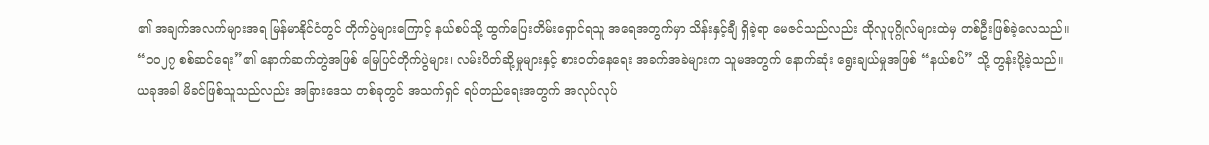၏ အချက်အလက်များအရ မြန်မာနိုင်ငံတွင် တိုက်ပွဲများကြောင့် နယ်စပ်သို့ ထွက်ပြေးတိမ်းရှောင်ရသူ အရေအတွက်မှာ သိန်းနှင့်ချီ ရှိခဲ့ရာ မေဇင်သည်လည်း ထိုလူပုဂ္ဂိုလ်များထဲမှ တစ်ဦးဖြစ်ခဲ့လေသည်။
“၁၀၂၇ စစ်ဆင်ရေး”၏ နောက်ဆက်တွဲအဖြစ် မြေပြင်တိုက်ပွဲများ၊ လမ်းပိတ်ဆို့မှုများနှင့် စားဝတ်နေရေး အခက်အခဲများက သူမအတွက် နောက်ဆုံး ရွေးချယ်မှုအဖြစ် “နယ်စပ်” သို့ တွန်းပို့ခဲ့သည်။
ယခုအခါ မိခင်ဖြစ်သူသည်လည်း အခြားဒေသ တစ်ခုတွင် အသက်ရှင် ရပ်တည်ရေးအတွက် အလုပ်လုပ်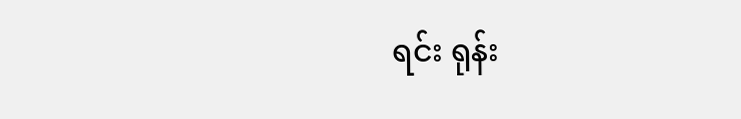ရင်း ရုန်း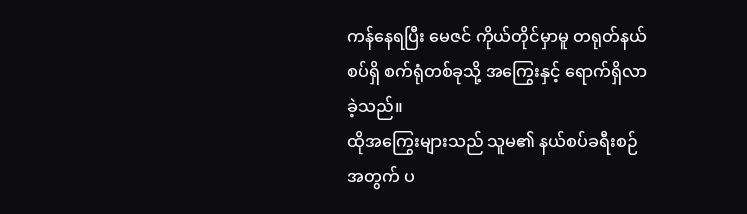ကန်နေရပြီး မေဇင် ကိုယ်တိုင်မှာမူ တရုတ်နယ်စပ်ရှိ စက်ရုံတစ်ခုသို့ အကြွေးနှင့် ရောက်ရှိလာခဲ့သည်။
ထိုအကြွေးများသည် သူမ၏ နယ်စပ်ခရီးစဉ်အတွက် ပ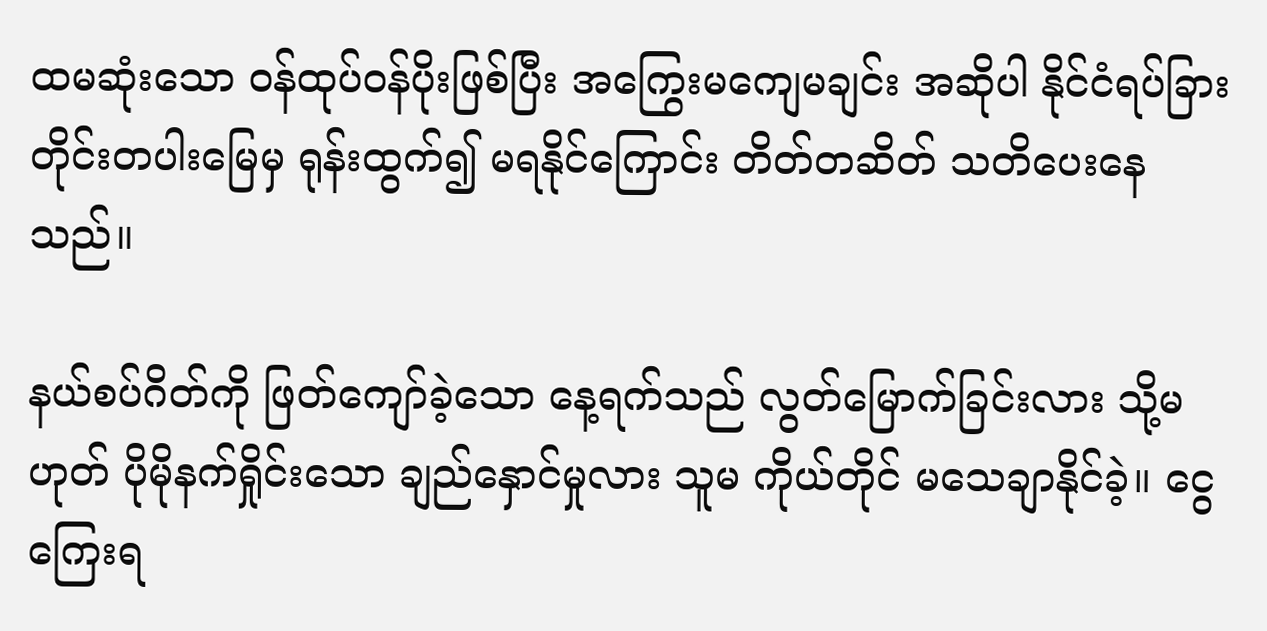ထမဆုံးသော ဝန်ထုပ်ဝန်ပိုးဖြစ်ပြီး အကြွေးမကျေမချင်း အဆိုပါ နိုင်ငံရပ်ခြား တိုင်းတပါးမြေမှ ရုန်းထွက်၍ မရနိုင်ကြောင်း တိတ်တဆိတ် သတိပေးနေသည်။

နယ်စပ်ဂိတ်ကို ဖြတ်ကျော်ခဲ့သော နေ့ရက်သည် လွတ်မြောက်ခြင်းလား သို့မဟုတ် ပိုမိုနက်ရှိုင်းသော ချည်နှောင်မှုလား သူမ ကိုယ်တိုင် မသေချာနိုင်ခဲ့။ ငွေကြေးရ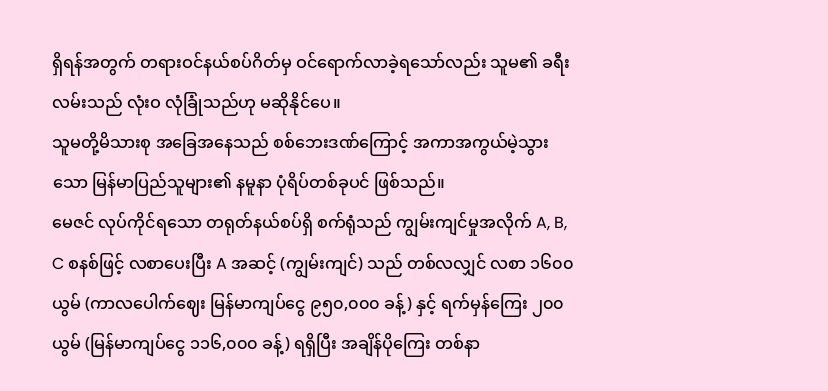ရှိရန်အတွက် တရားဝင်နယ်စပ်ဂိတ်မှ ဝင်ရောက်လာခဲ့ရသော်လည်း သူမ၏ ခရီးလမ်းသည် လုံးဝ လုံခြုံသည်ဟု မဆိုနိုင်ပေ။
သူမတို့မိသားစု အခြေအနေသည် စစ်ဘေးဒဏ်ကြောင့် အကာအကွယ်မဲ့သွားသော မြန်မာပြည်သူများ၏ နမူနာ ပုံရိပ်တစ်ခုပင် ဖြစ်သည်။
မေဇင် လုပ်ကိုင်ရသော တရုတ်နယ်စပ်ရှိ စက်ရုံသည် ကျွမ်းကျင်မှုအလိုက် A, B, C စနစ်ဖြင့် လစာပေးပြီး A အဆင့် (ကျွမ်းကျင်) သည် တစ်လလျှင် လစာ ၁၆၀၀ ယွမ် (ကာလပေါက်ဈေး မြန်မာကျပ်ငွေ ၉၅၀,၀၀၀ ခန့်) နှင့် ရက်မှန်ကြေး ၂၀၀ ယွမ် (မြန်မာကျပ်ငွေ ၁၁၆,၀၀၀ ခန့်) ရရှိပြီး အချိန်ပိုကြေး တစ်နာ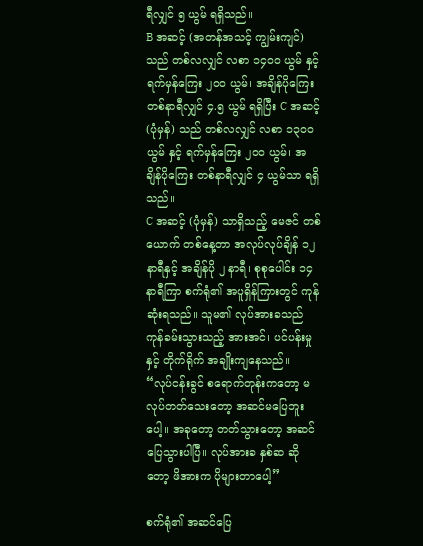ရီလျှင် ၅ ယွမ် ရရှိသည်။
B အဆင့် (အတန်အသင့် ကျွမ်းကျင်) သည် တစ်လလျှင် လစာ ၁၄၀၀ ယွမ် နှင့် ရက်မှန်ကြေး ၂၀၀ ယွမ်၊ အချိန်ပိုကြေး တစ်နာရီလျှင် ၄.၅ ယွမ် ရရှိပြီး C အဆင့် (ပုံမှန်) သည် တစ်လလျှင် လစာ ၁၃၀၀ ယွမ် နှင့် ရက်မှန်ကြေး ၂၀၀ ယွမ်၊ အချိန်ပိုကြေး တစ်နာရီလျှင် ၄ ယွမ်သာ ရရှိသည်။
C အဆင့် (ပုံမှန်) သာရှိသည့် မေဇင် တစ်ယောက် တစ်နေ့တာ အလုပ်လုပ်ချိန် ၁၂ နာရီနှင့် အချိန်ပို ၂ နာရီ၊ စုစုပေါင်း ၁၄ နာရီကြာ စက်ရုံ၏ အပူရှိန်ကြားတွင် ကုန်ဆုံးရသည်။ သူမ၏ လုပ်အားခသည် ကုန်ခမ်းသွားသည့် အားအင်၊ ပင်ပန်းမှုနှင့် တိုက်ရိုက် အချိုးကျနေသည်။
“လုပ်ငန်းခွင် စရောက်တုန်းကတော့ မလုပ်တတ်သေးတော့ အဆင်မပြေဘူးပေါ့။ အခုတော့ တတ်သွားတော့ အဆင်ပြေသွားပါပြီ။ လုပ်အားခ နှစ်ဆ ဆိုတော့ ဖိအားက ပိုများတာပေါ့”

စက်ရုံ၏ အဆင်ပြေ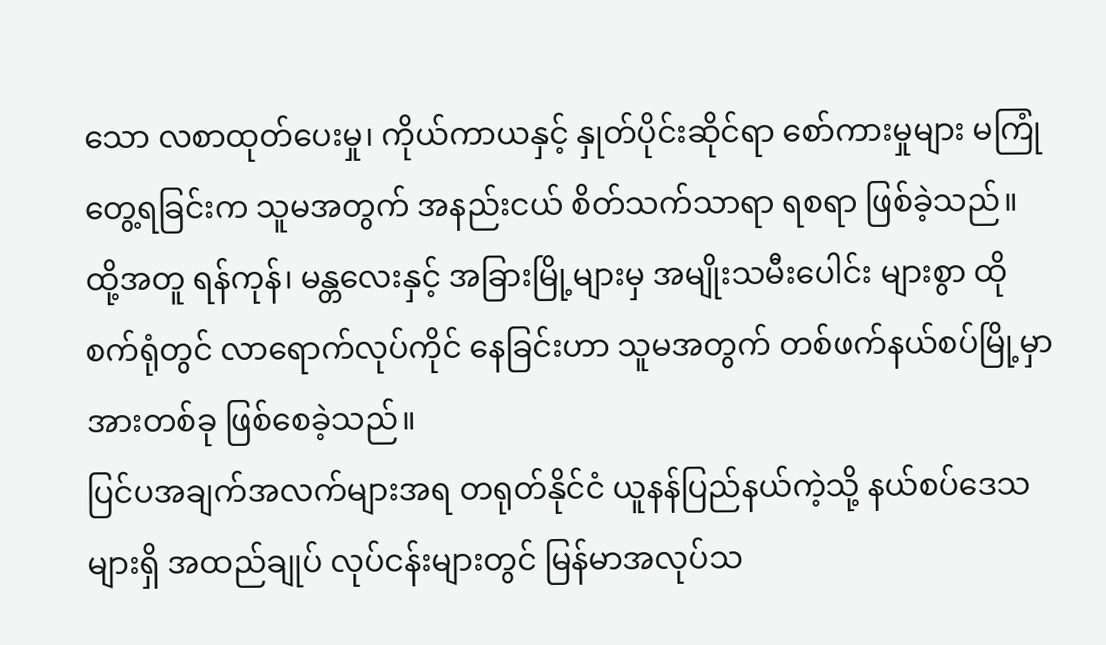သော လစာထုတ်ပေးမှု၊ ကိုယ်ကာယနှင့် နှုတ်ပိုင်းဆိုင်ရာ စော်ကားမှုများ မကြုံတွေ့ရခြင်းက သူမအတွက် အနည်းငယ် စိတ်သက်သာရာ ရစရာ ဖြစ်ခဲ့သည်။ ထို့အတူ ရန်ကုန်၊ မန္တလေးနှင့် အခြားမြို့များမှ အမျိုးသမီးပေါင်း များစွာ ထိုစက်ရုံတွင် လာရောက်လုပ်ကိုင် နေခြင်းဟာ သူမအတွက် တစ်ဖက်နယ်စပ်မြို့မှာ အားတစ်ခု ဖြစ်စေခဲ့သည်။
ပြင်ပအချက်အလက်များအရ တရုတ်နိုင်ငံ ယူနန်ပြည်နယ်ကဲ့သို့ နယ်စပ်ဒေသများရှိ အထည်ချုပ် လုပ်ငန်းများတွင် မြန်မာအလုပ်သ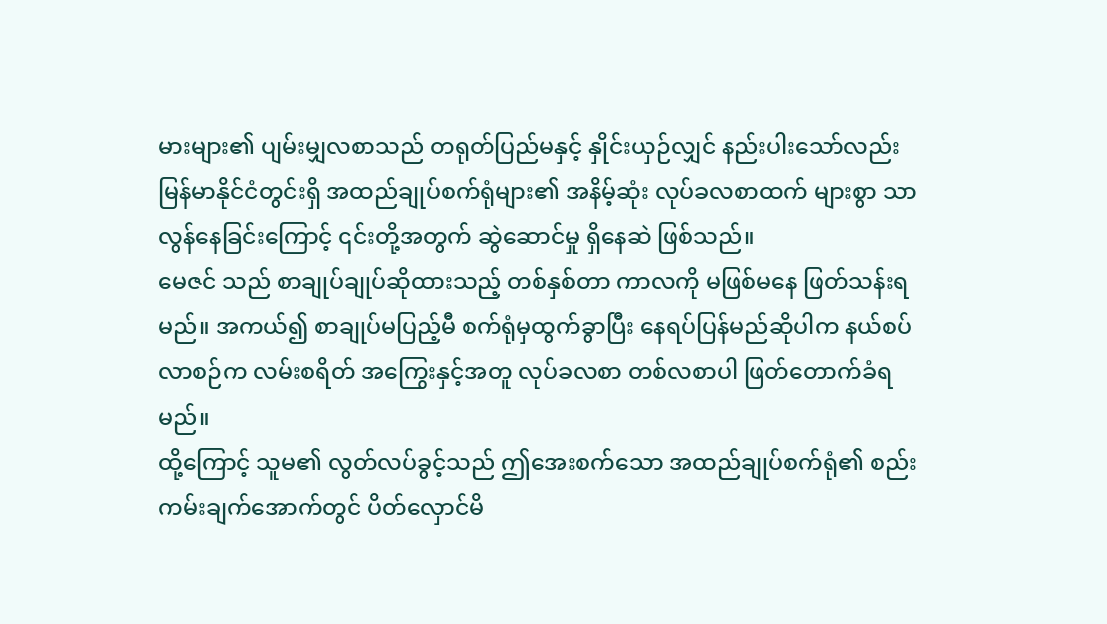မားများ၏ ပျမ်းမျှလစာသည် တရုတ်ပြည်မနှင့် နှိုင်းယှဉ်လျှင် နည်းပါးသော်လည်း မြန်မာနိုင်ငံတွင်းရှိ အထည်ချုပ်စက်ရုံများ၏ အနိမ့်ဆုံး လုပ်ခလစာထက် များစွာ သာလွန်နေခြင်းကြောင့် ၎င်းတို့အတွက် ဆွဲဆောင်မှု ရှိနေဆဲ ဖြစ်သည်။
မေဇင် သည် စာချုပ်ချုပ်ဆိုထားသည့် တစ်နှစ်တာ ကာလကို မဖြစ်မနေ ဖြတ်သန်းရမည်။ အကယ်၍ စာချုပ်မပြည့်မီ စက်ရုံမှထွက်ခွာပြီး နေရပ်ပြန်မည်ဆိုပါက နယ်စပ်လာစဉ်က လမ်းစရိတ် အကြွေးနှင့်အတူ လုပ်ခလစာ တစ်လစာပါ ဖြတ်တောက်ခံရမည်။
ထို့ကြောင့် သူမ၏ လွတ်လပ်ခွင့်သည် ဤအေးစက်သော အထည်ချုပ်စက်ရုံ၏ စည်းကမ်းချက်အောက်တွင် ပိတ်လှောင်မိ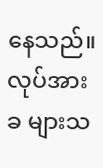နေသည်။
လုပ်အားခ များသ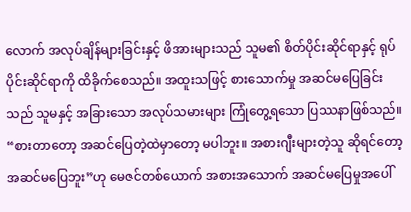လောက် အလုပ်ချိန်များခြင်းနှင့် ဖိအားများသည် သူမ၏ စိတ်ပိုင်းဆိုင်ရာနှင့် ရုပ်ပိုင်းဆိုင်ရာကို ထိခိုက်စေသည်။ အထူးသဖြင့် စားသောက်မှု အဆင်မပြေခြင်းသည် သူမနှင့် အခြားသော အလုပ်သမားများ ကြုံတွေ့ရသော ပြဿနာဖြစ်သည်။
“စားတာတော့ အဆင်ပြေတဲ့ထဲမှာတော့ မပါဘူး။ အစားဂျီးများတဲ့သူ ဆိုရင်တော့ အဆင်မပြေဘူး”ဟု မေဇင်တစ်ယောက် အစားအသောက် အဆင်မပြေမှုအပေါ်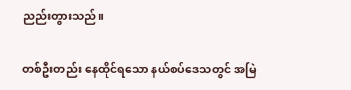ညည်းတွားသည်။

တစ်ဦးတည်း နေထိုင်ရသော နယ်စပ်ဒေသတွင် အမြဲ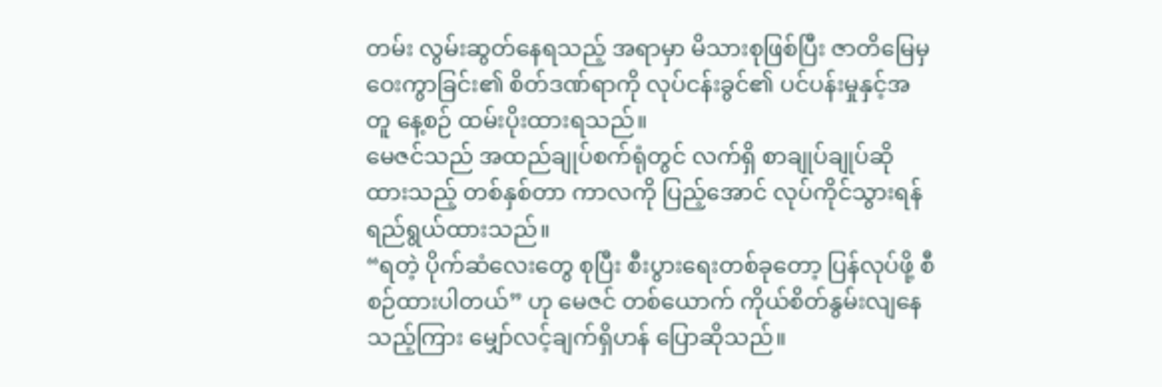တမ်း လွမ်းဆွတ်နေရသည့် အရာမှာ မိသားစုဖြစ်ပြီး ဇာတိမြေမှ ဝေးကွာခြင်း၏ စိတ်ဒဏ်ရာကို လုပ်ငန်းခွင်၏ ပင်ပန်းမှုနှင့်အတူ နေ့စဉ် ထမ်းပိုးထားရသည်။
မေဇင်သည် အထည်ချုပ်စက်ရုံတွင် လက်ရှိ စာချုပ်ချုပ်ဆိုထားသည့် တစ်နှစ်တာ ကာလကို ပြည့်အောင် လုပ်ကိုင်သွားရန် ရည်ရွယ်ထားသည်။
“ရတဲ့ ပိုက်ဆံလေးတွေ စုပြီး စီးပွားရေးတစ်ခုတော့ ပြန်လုပ်ဖို့ စီစဉ်ထားပါတယ်” ဟု မေဇင် တစ်ယောက် ကိုယ်စိတ်နွမ်းလျနေသည့်ကြား မျှော်လင့်ချက်ရှိဟန် ပြောဆိုသည်။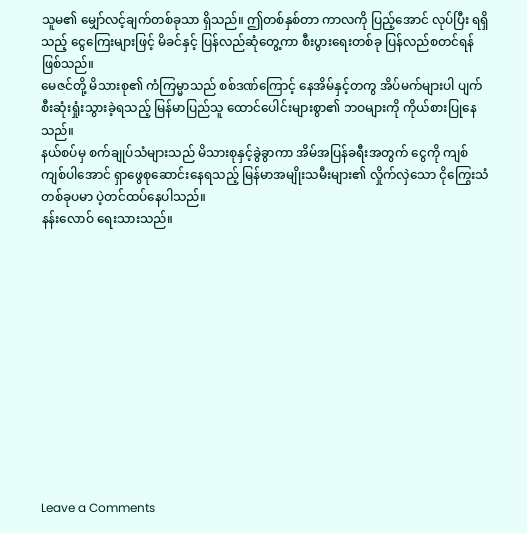သူမ၏ မျှော်လင့်ချက်တစ်ခုသာ ရှိသည်။ ဤတစ်နှစ်တာ ကာလကို ပြည့်အောင် လုပ်ပြီး ရရှိသည့် ငွေကြေးများဖြင့် မိခင်နှင့် ပြန်လည်ဆုံတွေ့ကာ စီးပွားရေးတစ်ခု ပြန်လည်စတင်ရန် ဖြစ်သည်။
မေဇင်တို့ မိသားစု၏ ကံကြမ္မာသည် စစ်ဒဏ်ကြောင့် နေအိမ်နှင့်တကွ အိပ်မက်များပါ ပျက်စီးဆုံးရှုံးသွားခဲ့ရသည့် မြန်မာပြည်သူ ထောင်ပေါင်းများစွာ၏ ဘဝများကို ကိုယ်စားပြုနေသည်။
နယ်စပ်မှ စက်ချုပ်သံများသည် မိသားစုနှင့်ခွဲခွာကာ အိမ်အပြန်ခရီးအတွက် ငွေကို ကျစ်ကျစ်ပါအောင် ရှာဖွေစုဆောင်းနေရသည့် မြန်မာအမျိုးသမီးများ၏ လှိုက်လှဲသော ငိုကြွေးသံတစ်ခုပမာ ပဲ့တင်ထပ်နေပါသည်။
နန်းလောဝ် ရေးသားသည်။












Leave a Comments